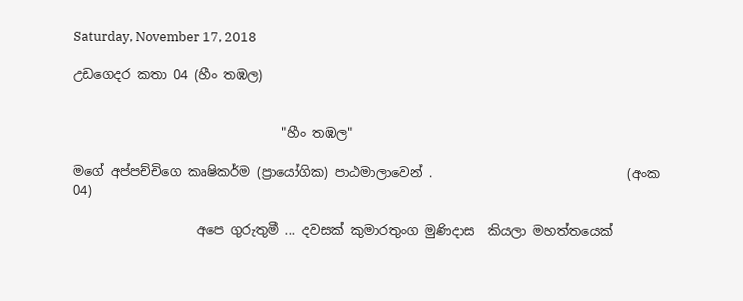Saturday, November 17, 2018

උඩගෙදර කතා 04 (හීං තඹල)


                                "හීං තඹල"

මගේ අප්පච්චිගෙ කෘෂිකර්ම (ප්‍රායෝගික) පාඨමාලාවෙන් .                              (අංක 04)

                   අපෙ ගුරුතුමී ... දවසක් කුමාරතුංග මුණිදාස  කියලා මහත්තයෙක්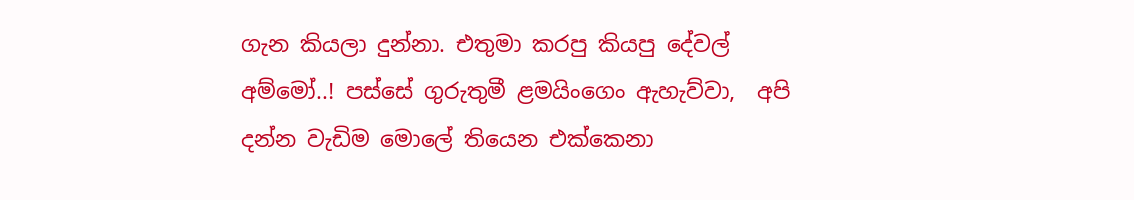ගැන කියලා දුන්නා. එතුමා කරපු කියපු දේවල් අම්මෝ..! පස්සේ ගුරුතුමී ළමයිංගෙං ඇහැව්වා,  අපි දන්න වැඩිම මොලේ තියෙන එක්කෙනා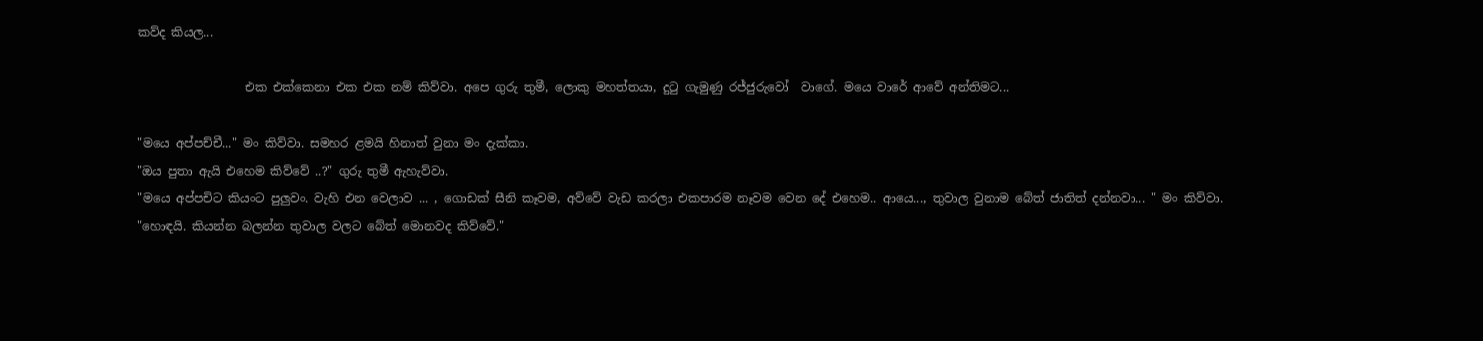කව්ද කියල...

                  එක එක්කෙනා එක එක නම් කිව්වා. අපෙ ගුරු තුමී, ලොකු මහත්තයා, දුටු ගැමුණු රජ්ජුරුවෝ  වාගේ. මයෙ වාරේ ආවේ අන්තිමට...

"මයෙ අප්පච්චී..." මං කිව්වා. සමහර ළමයි හිනාත් වුනා මං දැක්කා.
"ඔය පුතා ඇයි එහෙම කිව්වේ ..?" ගුරු තුමී ඇහැව්වා.
"මයෙ අප්පචිට කියංට පුලුවං. වැහි එන වෙලාව ... , ගොඩක් සීනි කෑවම, අව්වේ වැඩ කරලා එකපාරම නෑවම වෙන දේ එහෙම.. ආයෙ..., තුවාල වුනාම බේත් ජාතිත් දන්නවා... " මං කිව්වා.
"හොඳයි. කියන්න බලන්න තුවාල වලට බේත් මොනවද කිව්වේ."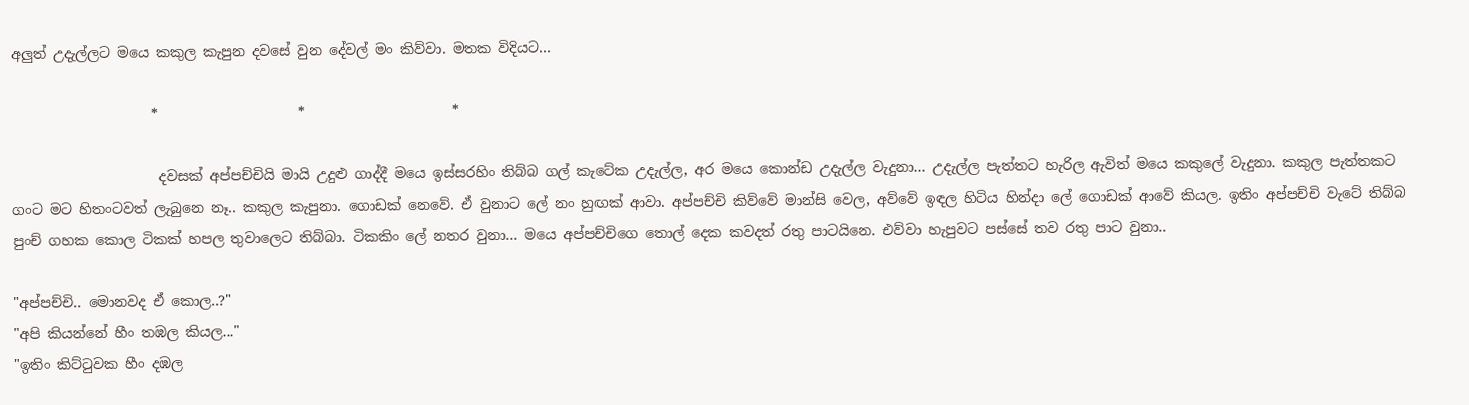අලුත් උදැල්ලට මයෙ කකුල කැපුන දවසේ වුන දේවල් මං කිව්වා. මතක විදියට...

                    *                    *                     *

                     දවසක් අප්පච්චියි මායි උදුළු ගාද්දී මයෙ ඉස්සරහිං තිබ්බ ගල් කැටේක උදැල්ල, අර මයෙ කොන්ඩ උදැල්ල වැදුනා... උදැල්ල පැත්තට හැරිල ඇවිත් මයෙ කකුලේ වැදුනා. කකුල පැත්තකට ගංට මට හිතංටවත් ලැබුනෙ නෑ.. කකුල කැපුනා. ගොඩක් නෙවේ. ඒ වුනාට ලේ නං හුඟක් ආවා. අප්පච්චි කිව්වේ මාන්සි වෙල, අව්වේ ඉඳල හිටිය හින්දා ලේ ගොඩක් ආවේ කියල. ඉතිං අප්පච්චි වැටේ තිබ්බ පුංච් ගහක කොල ටිකක් හපල තුවාලෙට තිබ්බා. ටිකකිං ලේ නතර වුනා... මයෙ අප්පච්චිගෙ තොල් දෙක කවදත් රතු පාටයිනෙ. එව්වා හැපුවට පස්සේ තව රතු පාට වුනා..

"අප්පච්චි.. මොනවද ඒ කොල..?"
"අපි කියන්නේ හීං තඹල කියල..."
"ඉතිං කිට්ටුවක හීං දඹල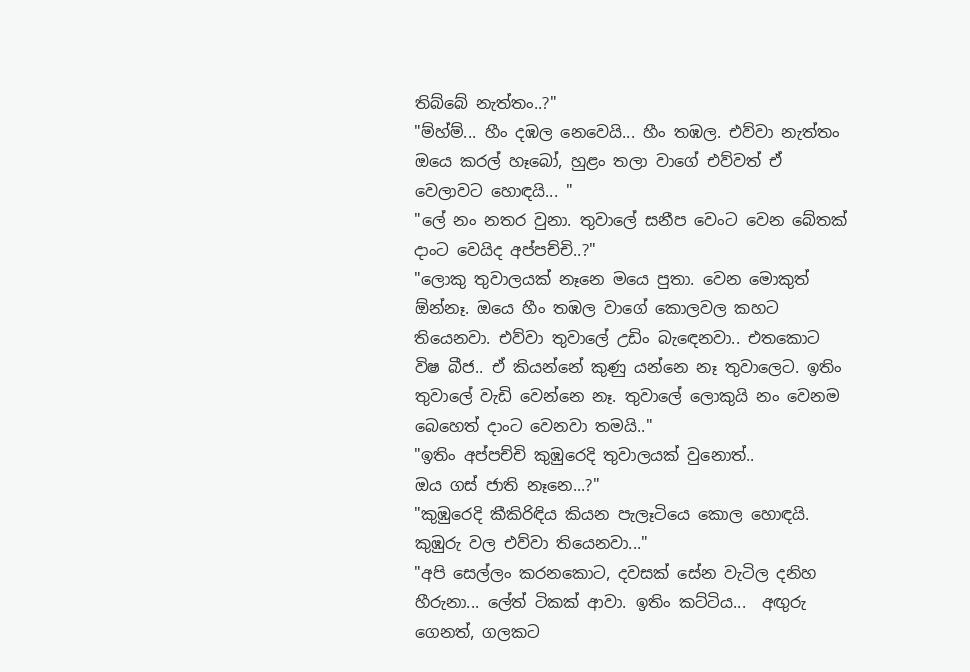තිබ්බේ නැත්තං..?"
"ම්හ්ම්... හීං දඹල නෙවෙයි... හීං තඹල. එව්වා නැත්තං ඔයෙ කරල් හෑබෝ, හුළං තලා වාගේ එව්වත් ඒ වෙලාවට හොඳයි... "
"ලේ නං නතර වුනා. තුවාලේ සනීප වෙංට වෙන බේතක් දාංට වෙයිද අප්පච්චි..?"
"ලොකු තුවාලයක් නෑනෙ මයෙ පුතා. වෙන මොකුත් ඕන්නෑ. ඔයෙ හීං තඹල වාගේ කොලවල කහට තියෙනවා. එව්වා තුවාලේ උඩිං බැඳෙනවා.. එතකොට විෂ බීජ.. ඒ කියන්නේ කුණු යන්නෙ නෑ තුවාලෙට. ඉතිං තුවාලේ වැඩි වෙන්නෙ නෑ. තුවාලේ ලොකුයි නං වෙනම බෙහෙත් දාංට වෙනවා තමයි.."
"ඉතිං අප්පච්චි කුඹුරෙදි තුවාලයක් වුනොත්..
ඔය ගස් ජාති නෑනෙ...?"
"කුඹුරෙදි කීකිරිඳිය කියන පැලෑටියෙ කොල හොඳයි.  කුඹුරු වල එව්වා තියෙනවා..."
"අපි සෙල්ලං කරනකොට, දවසක් සේන වැටිල දනිහ හීරුනා... ලේත් ටිකක් ආවා. ඉතිං කට්ටිය...  අඟුරු ගෙනත්, ගලකට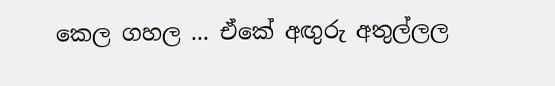කෙල ගහල ... ඒකේ අඟුරු අතුල්ලල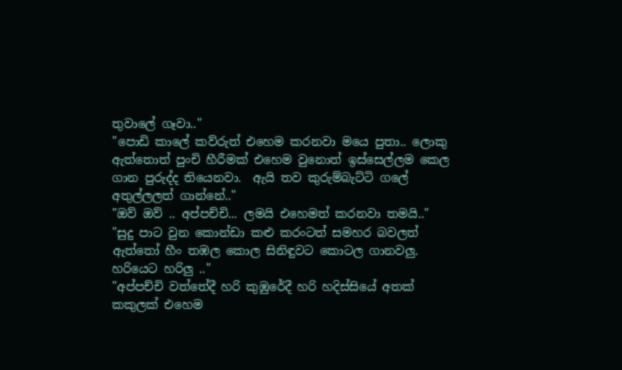තුවාලේ ගෑවා.."
"පොඩි කාලේ කව්රුත් එහෙම කරනවා මයෙ පුතා.. ලොකු ඇත්තොත් පුංචි හීරීමක් එහෙම වුනොත් ඉස්සෙල්ලම කෙල ගාන පුරුද්ද තියෙනවා.  ඇයි තව කුරුම්බැට්ටි ගලේ අතුල්ලලත් ගාන්නේ.."
"ඔව් ඔව් .. අප්පච්චි... ලමයි එහෙමත් කරනවා තමයි.."
"සුදු පාට වුන කොන්ඩා කළු කරංටත් සමහර බවලත් ඇත්තෝ හීං තඹල කොල සිනිඳුවට කොටල ගානවලු. හරියෙට හරිලු .."
"අප්පච්චි වත්තේදී හරි කුඹුරේදී හරි හදිස්සියේ අතක් කකුලක් එහෙම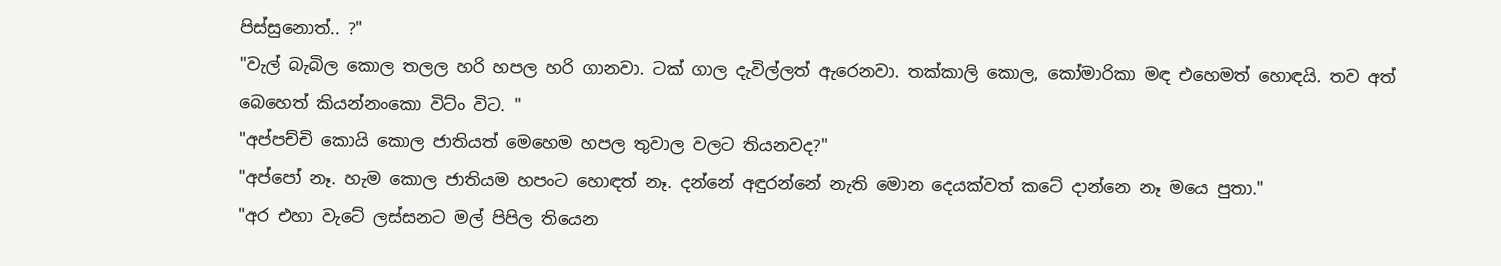පිස්සුනොත්.. ?"
"වැල් බැබිල කොල තලල හරි හපල හරි ගානවා. ටක් ගාල දැවිල්ලත් ඇරෙනවා. තක්කාලි කොල, කෝමාරිකා මඳ එහෙමත් හොඳයි. තව අත් බෙහෙත් කියන්නංකො විට්ං විට. "
"අප්පච්චි කොයි කොල ජාතියත් මෙහෙම හපල තුවාල වලට තියනවද?"
"අප්පෝ නෑ. හැම කොල ජාතියම හපංට හොඳත් නෑ. දන්නේ අඳුරන්නේ නැති මොන දෙයක්වත් කටේ දාන්නෙ නෑ මයෙ පුතා."
"අර එහා වැටේ ලස්සනට මල් පිපිල තියෙන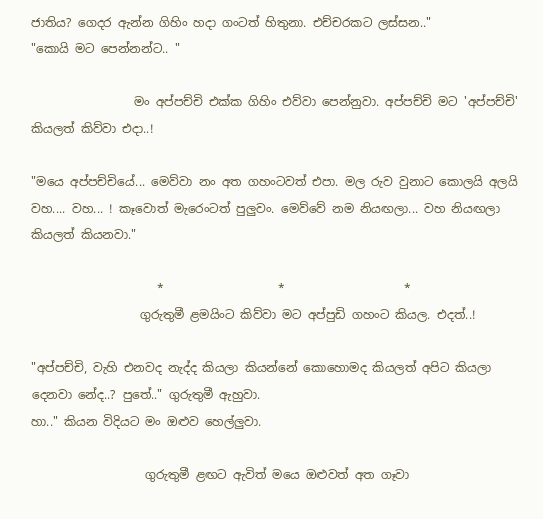ජාතිය? ගෙදර ඇන්න ගිහිං හදා ගංටත් හිතුනා. එච්චරකට ලස්සන.."
"කොයි මට පෙන්නන්ට.. "

                 මං අප්පච්චි එක්ක ගිහිං එව්වා පෙන්නුවා. අප්පච්චි මට 'අප්පච්චි' කියලත් කිව්වා එදා..!

"මයෙ අප්පච්චියේ... මෙව්වා නං අත ගහංටවත් එපා. මල රුව වුනාට කොලයි අලයි වහ.... වහ... ! කෑවොත් මැරෙංටත් පුලුවං. මෙව්වේ නම නියඟලා... වහ නියඟලා කියලත් කියනවා."

                     *                   *                    *
                  ගුරුතුමී ළමයිංට කිව්වා මට අප්පුඩි ගහංට කියල. එදත්..!

"අප්පච්චි, වැහි එනවද නැද්ද කියලා කියන්නේ කොහොමද කියලත් අපිට කියලා දෙනවා නේද..? පුතේ.." ගුරුතුමී ඇහුවා.
හා.." කියන විදියට මං ඔළුව හෙල්ලුවා.

                   ගුරුතුමී ළඟට ඇවිත් මයෙ ඔළුවත් අත ගෑවා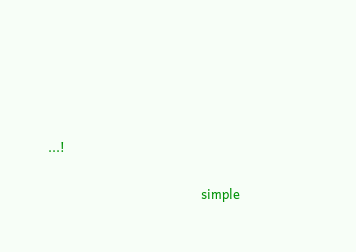...!

                                                   simple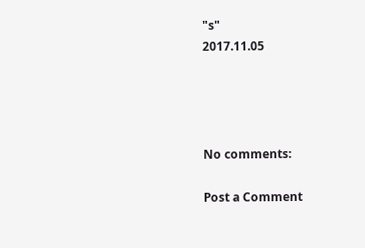"s"
2017.11.05




No comments:

Post a Comment